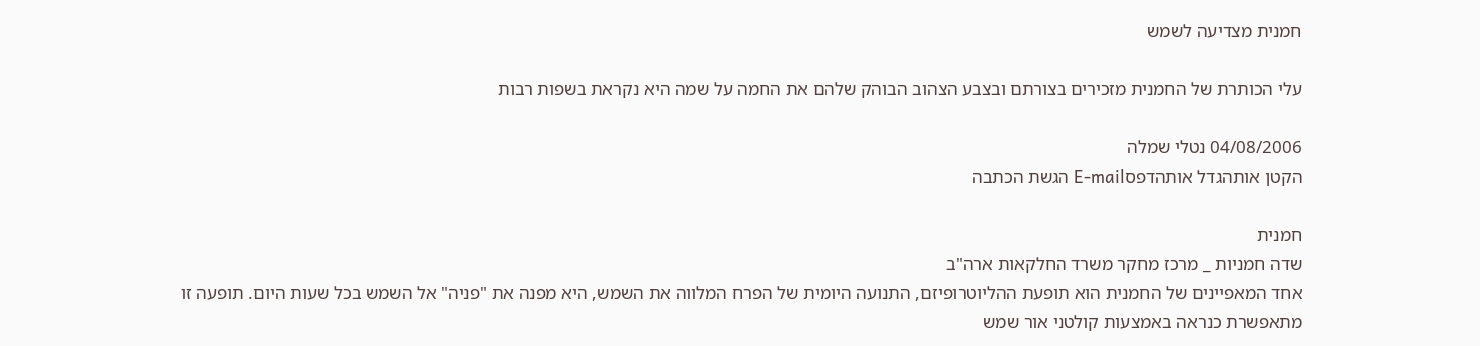חמנית מצדיעה לשמש

עלי הכותרת של החמנית מזכירים בצורתם ובצבע הצהוב הבוהק שלהם את החמה על שמה היא נקראת בשפות רבות

04/08/2006 נטלי שמלה
הקטן אותהגדל אותהדפסE-mail הגשת הכתבה

חמנית
שדה חמניות _ מרכז מחקר משרד החלקאות ארה"ב
אחד המאפיינים של החמנית הוא תופעת ההליוטרופיזם, התנועה היומית של הפרח המלווה את השמש, היא מפנה את "פניה" אל השמש בכל שעות היום. תופעה זו מתאפשרת כנראה באמצעות קולטני אור שמש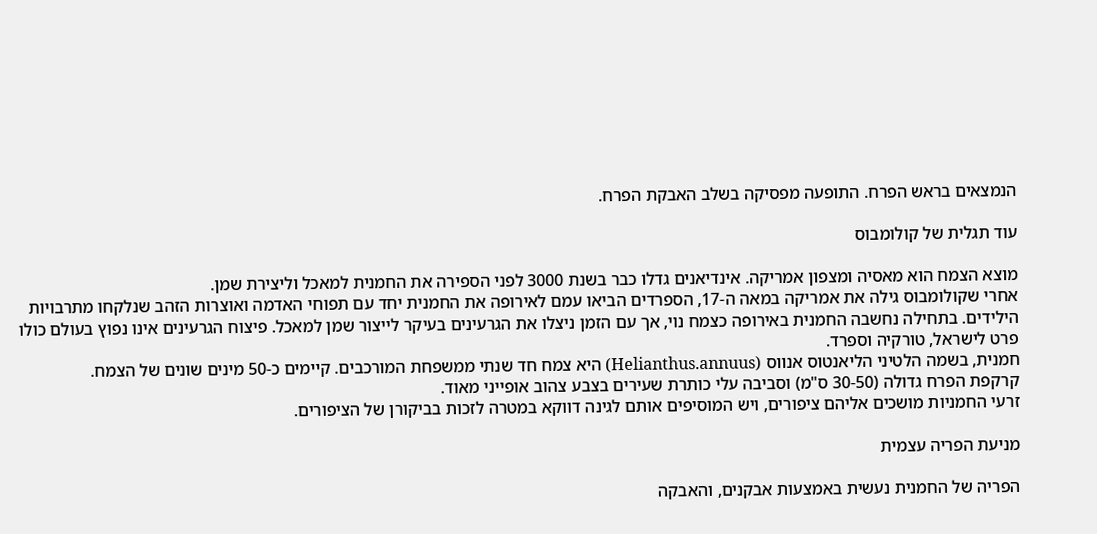הנמצאים בראש הפרח. התופעה מפסיקה בשלב האבקת הפרח.

עוד תגלית של קולומבוס

מוצא הצמח הוא מאסיה ומצפון אמריקה. אינדיאנים גדלו כבר בשנת 3000 לפני הספירה את החמנית למאכל וליצירת שמן.
אחרי שקולומבוס גילה את אמריקה במאה ה-17, הספרדים הביאו עמם לאירופה את החמנית יחד עם תפוחי האדמה ואוצרות הזהב שנלקחו מתרבויות הילידים. בתחילה נחשבה החמנית באירופה כצמח נוי, אך עם הזמן ניצלו את הגרעינים בעיקר לייצור שמן למאכל. פיצוח הגרעינים אינו נפוץ בעולם כולו פרט לישראל, טורקיה וספרד.
חמנית, בשמה הלטיני הליאנטוס אנווס (Helianthus.annuus) היא צמח חד שנתי ממשפחת המורכבים. קיימים כ-50 מינים שונים של הצמח.
קרקפת הפרח גדולה (30-50 ס"מ) וסביבה עלי כותרת שעירים בצבע צהוב אופייני מאוד.
זרעי החמניות מושכים אליהם ציפורים, ויש המוסיפים אותם לגינה דווקא במטרה לזכות בביקורן של הציפורים.

מניעת הפריה עצמית

הפריה של החמנית נעשית באמצעות אבקנים, והאבקה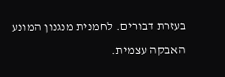בעזרת דבורים. לחמנית מנגנון המונע האבקה עצמית.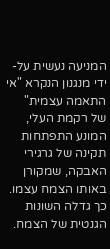המניעה נעשית על-ידי מנגנון הנקרא "אי התאמה עצמית" של רקמת העלי, המונע התפתחות תקינה של גרגירי האבקה, שמקורן באותו הצמח עצמו. כך גדלה השונות הגנטית של הצמח.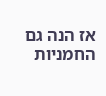אז הנה גם החמניות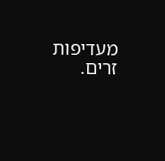מעדיפות זרים.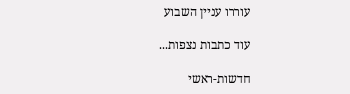עוררו עניין השבוע

עוד כתבות נצפות...

חדשות-ראשי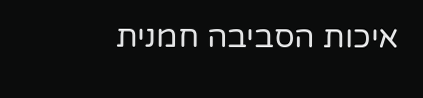איכות הסביבה חמנית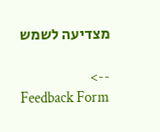מצדיעה לשמש

-->
Feedback Form